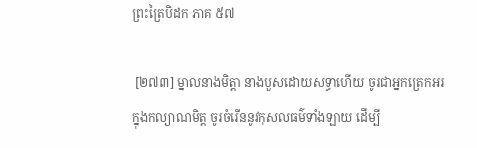ព្រះត្រៃបិដក ភាគ ៥៧

 [២៧៣] ម្នាលនាងមិត្តា នាងបួសដោយសទ្ធាហើយ ចូរជាអ្នកត្រេកអរក្នុងកល្យាណមិត្ត ចូរចំរើននូវកុសលធម៌ទាំងឡាយ ដើម្បី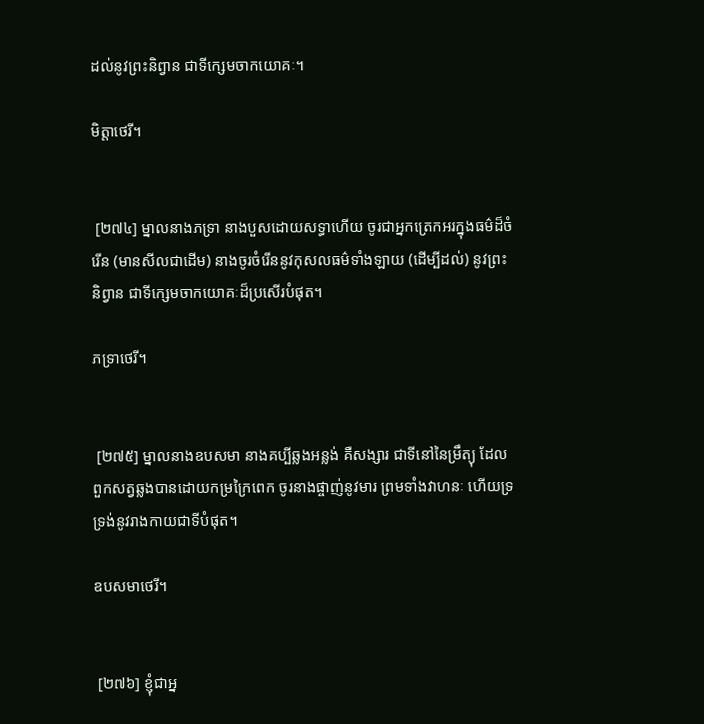ដល់នូវព្រះនិព្វាន ជាទីក្សេមចាកយោគៈ។

មិត្តាថេរី។


 [២៧៤] ម្នាលនាងភទ្រា នាងបួសដោយសទ្ធាហើយ ចូរជាអ្នកត្រេកអរក្នុងធម៌ដ៏ចំរើន (មានសីលជាដើម) នាងចូរចំរើននូវកុសលធម៌ទាំងឡាយ (ដើម្បីដល់) នូវព្រះនិព្វាន ជាទីក្សេមចាកយោគៈដ៏ប្រសើរបំផុត។

ភទ្រាថេរី។


 [២៧៥] ម្នាលនាងឧបសមា នាងគប្បីឆ្លងអន្លង់ គឺសង្សារ ជាទីនៅនៃម្រឹត្យុ ដែលពួកសត្វឆ្លងបានដោយកម្រក្រៃពេក ចូរនាងផ្ចាញ់នូវមារ ព្រមទាំងវាហនៈ ហើយទ្រទ្រង់នូវរាងកាយជាទីបំផុត។

ឧបសមាថេរី។


 [២៧៦] ខ្ញុំជាអ្ន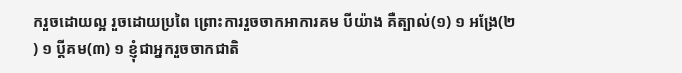ករួចដោយល្អ រួចដោយប្រពៃ ព្រោះការរួចចាកអាការគម បីយ៉ាង គឺត្បាល់(១) ១ អង្រែ(២) ១ ប្ដីគម(៣) ១ ខ្ញុំជាអ្នករួចចាកជាតិ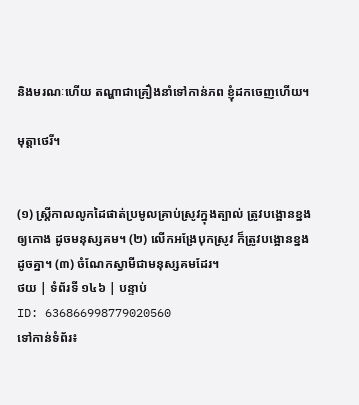និងមរណៈហើយ តណ្ហាជាគ្រឿងនាំទៅកាន់ភព ខ្ញុំដកចេញហើយ។

មុត្តាថេរី។


(១) ស្ត្រីកាលលូកដៃផាត់ប្រមូលគ្រាប់ស្រូវក្នុងត្បាល់ ត្រូវបង្អោនខ្នងឲ្យកោង ដូចមនុស្សគម។ (២) លើកអង្រែបុកស្រូវ ក៏ត្រូវបង្អោនខ្នងដូចគ្នា។ (៣) ចំណែកស្វាមីជាមនុស្សគមដែរ។
ថយ | ទំព័រទី ១៤៦ | បន្ទាប់
ID: 636866998779020560
ទៅកាន់ទំព័រ៖